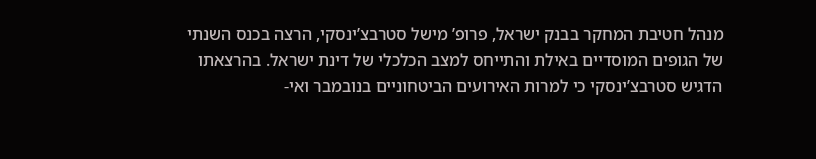מנהל חטיבת המחקר בבנק ישראל, פרופ’ מישל סטרבצ’ינסקי, הרצה בכנס השנתי של הגופים המוסדיים באילת והתייחס למצב הכלכלי של דינת ישראל. בהרצאתו הדגיש סטרבצ’ינסקי כי למרות האירועים הביטחוניים בנובמבר ואי-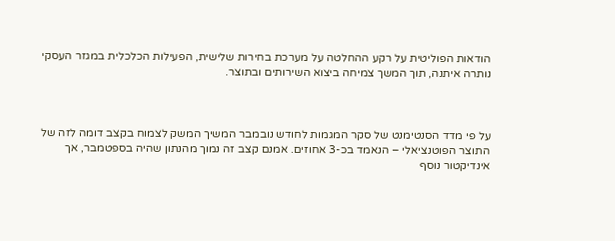הודאות הפוליטית על רקע ההחלטה על מערכת בחירות שלישית, הפעילות הכלכלית במגזר העסקי נותרה איתנה, תוך המשך צמיחה ביצוא השירותים ובתוצר.



על פי מדד הסנטימנט של סקר המגמות לחודש נובמבר המשיך המשק לצמוח בקצב דומה לזה של התוצר הפוטנציאלי – הנאמד בכ-3 אחוזים. אמנם קצב זה נמוך מהנתון שהיה בספטמבר, אך אינדיקטור נוסף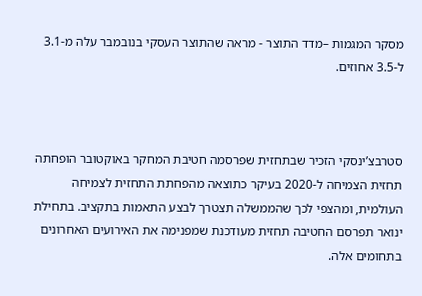מסקר המגמות –מדד התוצר - מראה שהתוצר העסקי בנובמבר עלה מ-3.1 ל-3.5 אחוזים.



סטרבצ’ינסקי הזכיר שבתחזית שפרסמה חטיבת המחקר באוקטובר הופחתה תחזית הצמיחה ל-2020 בעיקר כתוצאה מהפחתת התחזית לצמיחה העולמית, ומהצפי לכך שהממשלה תצטרך לבצע התאמות בתקציב. בתחילת ינואר תפרסם החטיבה תחזית מעודכנת שמפנימה את האירועים האחרונים בתחומים אלה.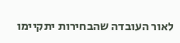לאור העובדה שהבחירות יתקיימו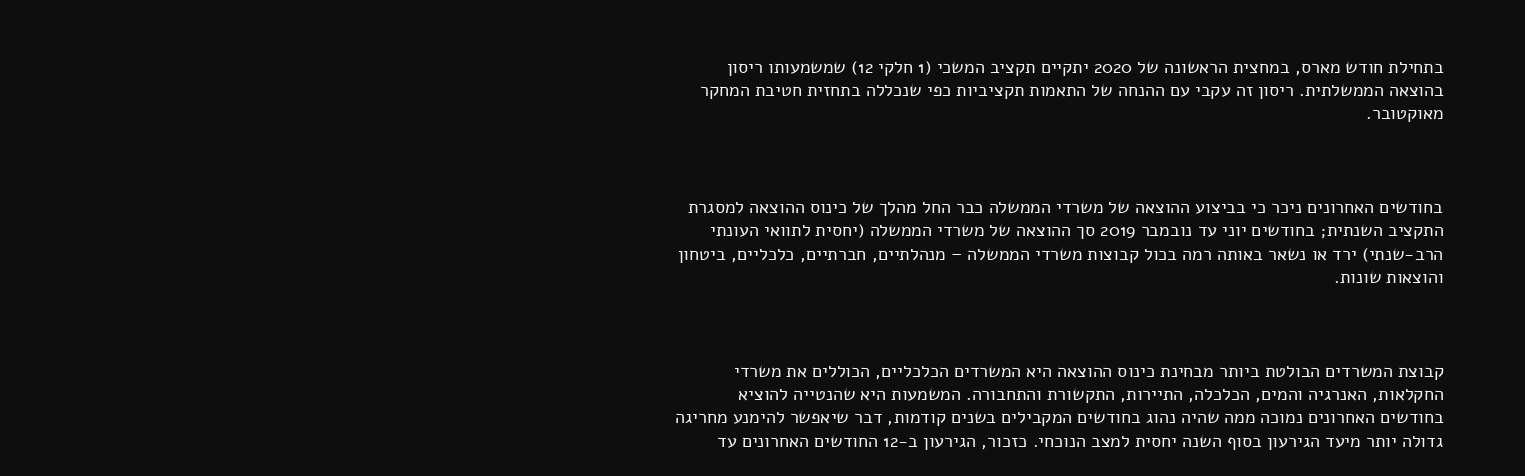בתחילת חודש מארס, במחצית הראשונה של 2020 יתקיים תקציב המשכי (1 חלקי 12) שמשמעותו ריסון בהוצאה הממשלתית. ריסון זה עקבי עם ההנחה של התאמות תקציביות כפי שנכללה בתחזית חטיבת המחקר מאוקטובר.



בחודשים האחרונים ניכר כי בביצוע ההוצאה של משרדי הממשלה כבר החל מהלך של כינוס ההוצאה למסגרת התקציב השנתית; בחודשים יוני עד נובמבר 2019 סך ההוצאה של משרדי הממשלה (יחסית לתוואי העונתי הרב-שנתי) ירד או נשאר באותה רמה בכול קבוצות משרדי הממשלה – מנהלתיים, חברתיים, כלכליים, ביטחון והוצאות שונות.



קבוצת המשרדים הבולטת ביותר מבחינת כינוס ההוצאה היא המשרדים הכלכליים, הכוללים את משרדי החקלאות, האנרגיה והמים, הכלכלה, התיירות, התקשורת והתחבורה. המשמעות היא שהנטייה להוציא בחודשים האחרונים נמוכה ממה שהיה נהוג בחודשים המקבילים בשנים קודמות, דבר שיאפשר להימנע מחריגה גדולה יותר מיעד הגירעון בסוף השנה יחסית למצב הנוכחי. כזכור, הגירעון ב-12 החודשים האחרונים עד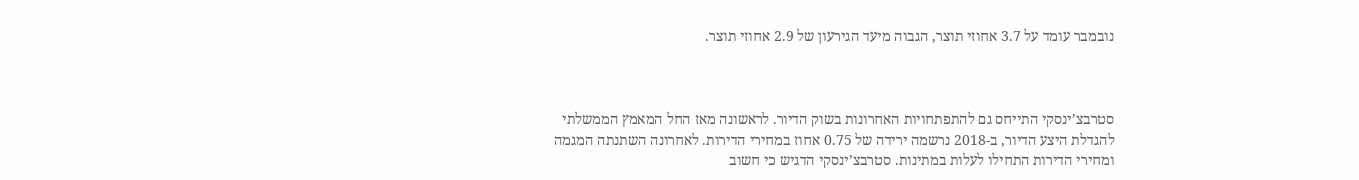נובמבר עומד על 3.7 אחוזי תוצר, הגבוה מיעד הגירעון של 2.9 אחוזי תוצר.



סטרבצ’ינסקי התייחס גם להתפתחויות האחרונות בשוק הדיור. לראשונה מאז החל המאמץ הממשלתי להגדלת היצע הדיור, ב-2018 נרשמה ירידה של 0.75 אחוז במחירי הדירות. לאחרונה השתנתה המגמה ומחירי הדירות התחילו לעלות במתינות. סטרבצ’ינסקי הדגיש כי חשוב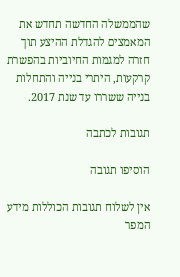שהממשלה החדשה תחדש את המאמצים להגדלת ההיצע תוך חזרה למגמות החיוביות בהפשרת קרקעות, היתרי בנייה והתחלות בנייה ששררו עד שנת 2017.

תגובות לכתבה

הוסיפו תגובה

אין לשלוח תגובות הכוללות מידע המפר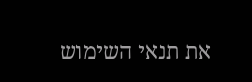את תנאי השימוש